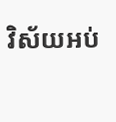វិស័យអប់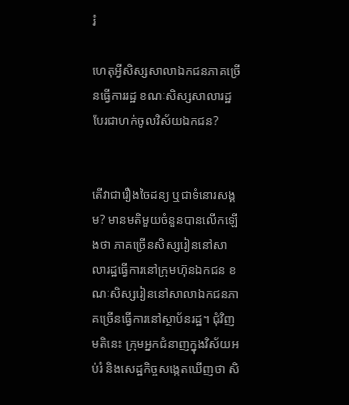រំ

ហេតុអ្វីសិស្សសាលាឯកជនភាគច្រើនធ្វើការរដ្ឋ ខណៈសិស្សសាលារដ្ឋបែរជាហក់ចូលវិស័យឯកជន?


តើវាជារឿងចៃដន្យ ឬជាទំនោរសង្គម? មានមតិមួយចំនួនបានលើកឡើងថា ភាគច្រើនសិស្សរៀននៅសាលារដ្ឋធ្វើការនៅក្រុមហ៊ុនឯកជន ខណៈសិស្សរៀននៅសាលាឯកជនភាគច្រើនធ្វើការនៅស្ថាប័នរដ្ឋ។ ជុំវិញមតិនេះ ក្រុមអ្នកជំនាញក្នុងវិស័យអប់រំ និងសេដ្ឋកិច្ចសង្កេតឃើញថា សិ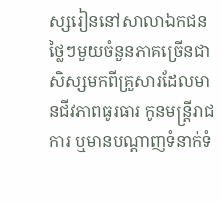ស្សរៀននៅសាលាឯកជនថ្លៃៗមួយចំនួនភាគច្រើនជាសិស្សមកពីគ្រួសារដែលមានជីវភាពធូរធារ កូនមន្រ្តីរាជការ ឬមានបណ្ដាញទំនាក់ទំ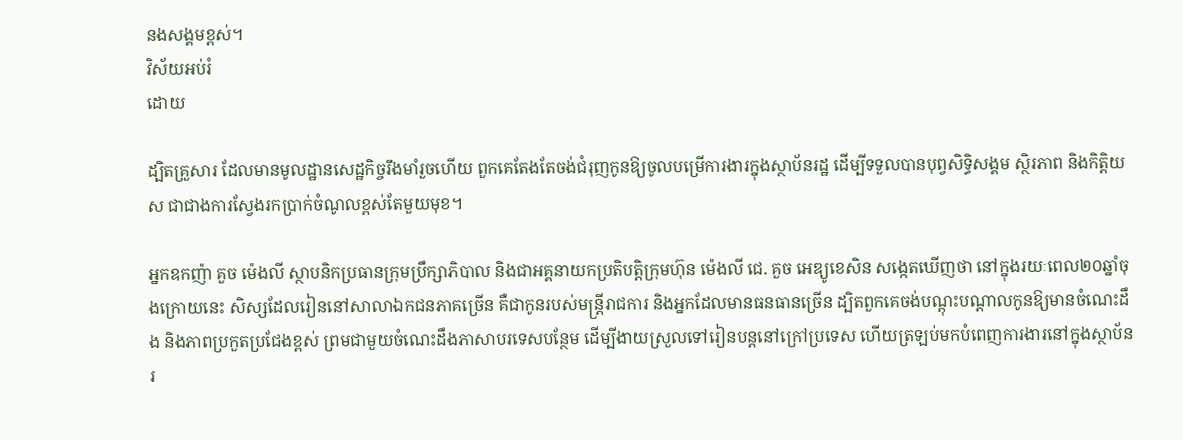នងសង្គមខ្ពស់។
វិស័យអប់រំ
ដោយ

ដ្បិតគ្រួសារ ដែលមានមូលដ្ឋានសេដ្ឋកិច្ចរឹងមាំរួចហើយ ពួកគេតែងតែចង់ជំរុញកូនឱ្យចូលបម្រើការងារក្នុងស្ថាប័នរដ្ឋ ដើម្បីទទួលបានបុព្វសិទ្ធិសង្គម ស្ថិរភាព និងកិត្តិយស ជាជាងការស្វែងរកប្រាក់ចំណូលខ្ពស់តែមួយមុខ។

អ្នកឧកញ៉ា គួច ម៉េងលី ស្ថាបនិកប្រធានក្រុមប្រឹក្សាភិបាល និងជាអគ្គនាយកប្រតិបត្តិក្រុមហ៊ុន ម៉េងលី ជេ. គួច អេឌ្យូខេសិន សង្កេតឃើញថា នៅក្នុងរយៈពេល២០ឆ្នាំចុងក្រោយនេះ សិស្សដែលរៀននៅសាលាឯកជនភាគច្រើន គឺជាកូនរបស់មន្ត្រីរាជការ និងអ្នកដែលមានធនធានច្រើន ដ្បិតពួកគេចង់បណ្តុះបណ្តាលកូនឱ្យមានចំណេះដឹង និងភាពប្រកួតប្រជែងខ្ពស់ ព្រមជាមួយចំណេះដឹងភាសាបរទេសបន្ថែម ដើម្បីងាយស្រួលទៅរៀនបន្តនៅក្រៅប្រទេស ហើយត្រឡប់មកបំពេញការងារនៅក្នុងស្ថាប័នរ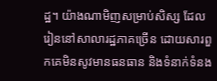ដ្ឋ។ យ៉ាងណាមិញសម្រាប់សិស្ស ដែលរៀននៅសាលារដ្ឋភាគច្រើន ដោយសារពួកគេមិនសូវមានធនធាន និងទំនាក់ទំនង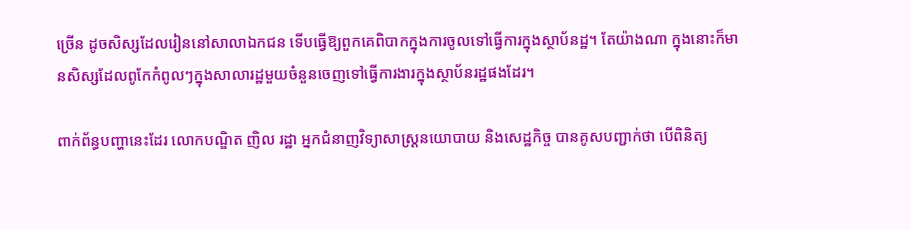ច្រើន ដូចសិស្សដែលរៀននៅសាលាឯកជន ទើបធ្វើឱ្យពួកគេពិបាកក្នុងការចូលទៅធ្វើការក្នុងស្ថាប័នដ្ឋ។ តែយ៉ាងណា ក្នុងនោះក៏មានសិស្សដែលពូកែកំពូលៗក្នុងសាលារដ្ឋមួយចំនួនចេញទៅធ្វើការងារក្នុងស្ថាប័នរដ្ឋផងដែរ។

ពាក់ព័ន្ធបញ្ហានេះដែរ លោកបណ្ឌិត ញិល រដ្ឋា អ្នកជំនាញវិទ្យាសាស្ត្រនយោបាយ និងសេដ្ឋកិច្ច បានគូសបញ្ជាក់ថា បើពិនិត្យ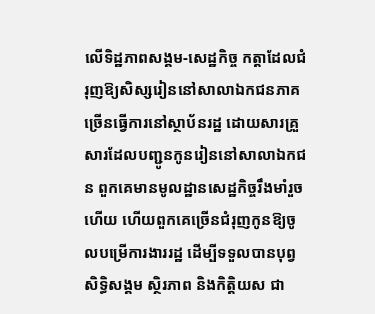លើទិដ្ឋភាពសង្គម-សេដ្ឋកិច្ច កត្តាដែលជំរុញឱ្យសិស្សរៀននៅសាលាឯកជនភាគច្រើនធ្វើការនៅស្ថាប័នរដ្ឋ ដោយសារគ្រួសារដែលបញ្ជូនកូនរៀននៅសាលាឯកជន ពួកគេមានមូលដ្ឋានសេដ្ឋកិច្ចរឹងមាំរួចហើយ ហើយពួកគេច្រើនជំរុញកូនឱ្យចូលបម្រើការងាររដ្ឋ ដើម្បីទទួលបានបុព្វសិទ្ធិសង្គម ស្ថិរភាព និងកិត្តិយស ជា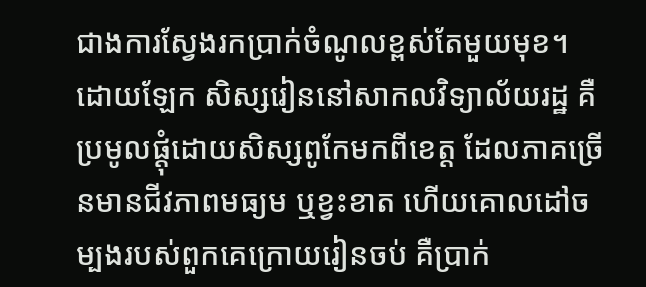ជាងការស្វែងរកប្រាក់ចំណូលខ្ពស់តែមួយមុខ។ ដោយឡែក សិស្សរៀននៅសាកលវិទ្យាល័យរដ្ឋ គឺប្រមូលផ្ដុំដោយសិស្សពូកែមកពីខេត្ត ដែលភាគច្រើនមានជីវភាពមធ្យម ឬខ្វះខាត ហើយគោលដៅចម្បងរបស់ពួកគេក្រោយរៀនចប់ គឺប្រាក់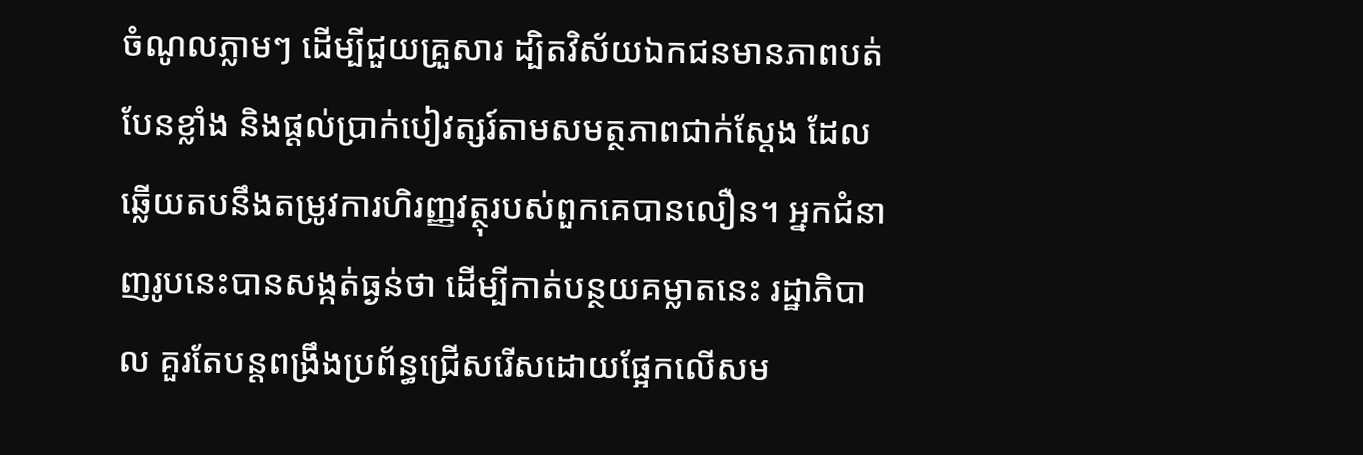ចំណូលភ្លាមៗ ដើម្បីជួយគ្រួសារ ដ្បិតវិស័យឯកជនមានភាពបត់បែនខ្លាំង និងផ្ដល់ប្រាក់បៀវត្សរ៍តាមសមត្ថភាពជាក់ស្ដែង ដែលឆ្លើយតបនឹងតម្រូវការហិរញ្ញវត្ថុរបស់ពួកគេបានលឿន។ អ្នកជំនាញរូបនេះបានសង្កត់ធ្ងន់ថា ដើម្បីកាត់បន្ថយគម្លាតនេះ រដ្ឋាភិបាល គួរតែបន្តពង្រឹងប្រព័ន្ធជ្រើសរើសដោយផ្អែកលើសម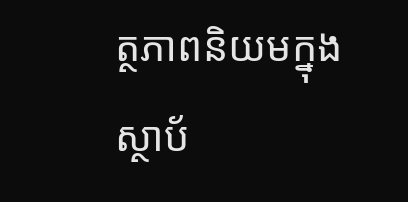ត្ថភាពនិយមក្នុងស្ថាប័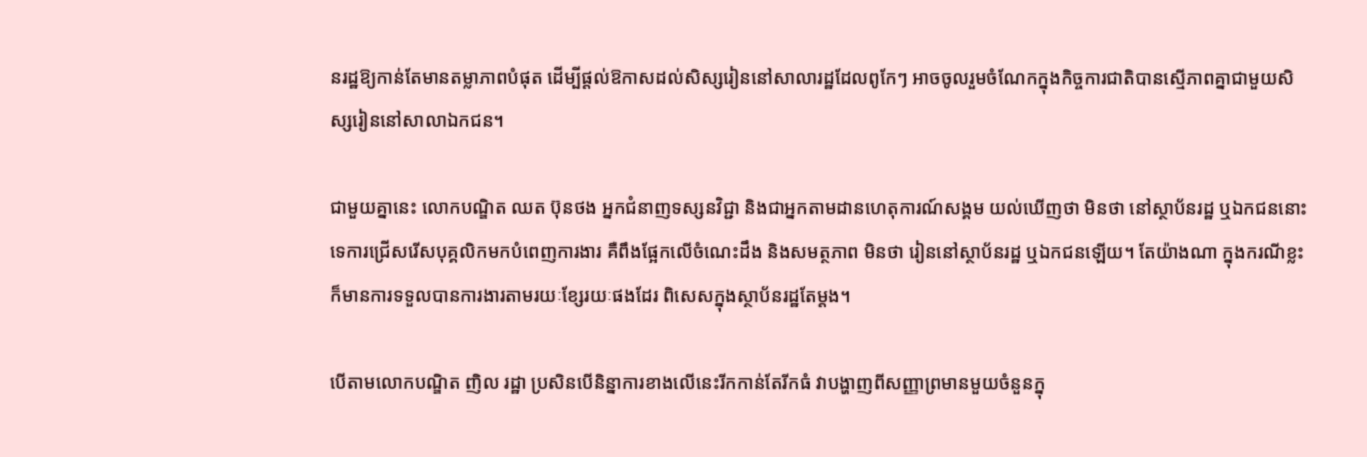នរដ្ឋឱ្យកាន់តែមានតម្លាភាពបំផុត ដើម្បីផ្ដល់ឱកាសដល់សិស្សរៀននៅសាលារដ្ឋដែលពូកែៗ អាចចូលរួមចំណែកក្នុងកិច្ចការជាតិបានស្មើភាពគ្នាជាមួយសិស្សរៀននៅសាលាឯកជន។

ជាមួយគ្នានេះ លោកបណ្ឌិត ឈត ប៊ុនថង អ្នកជំនាញទស្សនវិជ្ជា និងជាអ្នកតាមដានហេតុការណ៍សង្គម យល់ឃើញថា មិនថា នៅស្ថាប័នរដ្ឋ ឬឯកជននោះទេការជ្រើសរើសបុគ្គលិកមកបំពេញការងារ គឺពឹងផ្អែកលើចំណេះដឹង និងសមត្ថភាព មិនថា រៀននៅស្ថាប័នរដ្ឋ ឬឯកជនឡើយ។ តែយ៉ាងណា ក្នុងករណីខ្លះ ក៏មានការទទួលបានការងារតាមរយៈខ្សែរយៈផងដែរ ពិសេសក្នុងស្ថាប័នរដ្ឋតែម្តង។

បើតាមលោកបណ្ឌិត ញិល រដ្ឋា ប្រសិនបើនិន្នាការខាងលើនេះរីកកាន់តែរីកធំ វាបង្ហាញពីសញ្ញាព្រមានមួយចំនួនក្នុ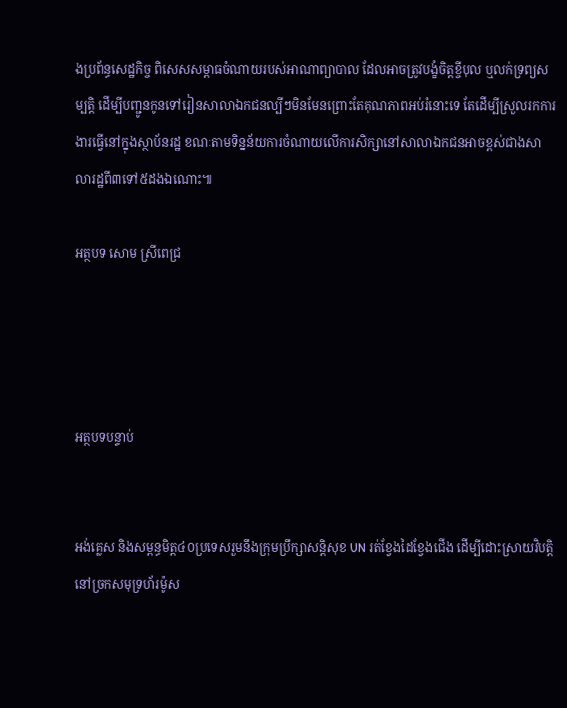ងប្រព័ន្ធសេដ្ឋកិច្ច ពិសេសសម្ពាធចំណាយរបស់អាណាព្យាបាល ដែលអាចត្រូវបង្ខំចិត្តខ្ចីបុល ឬលក់ទ្រព្យសម្បត្តិ ដើម្បីបញ្ជូនកូនទៅរៀនសាលាឯកជនល្បីៗមិនមែនព្រោះតែគុណភាពអប់រំនោះទេ តែដើម្បីស្រួលរកការងារធ្វើនៅក្នុងស្ថាប័នរដ្ឋ ខណៈតាមទិន្នន័យការចំណាយលើការសិក្សានៅសាលាឯកជនអាចខ្ពស់ជាងសាលារដ្ឋពី៣ទៅ៥ដងឯណោះ៕

អត្ថបទ សោម ស្រីពេជ្រ




អត្ថបទបន្ទាប់


អង់គ្លេស និងសម្ពន្ធមិត្ត៤០ប្រទេសរួមនឹងក្រុមប្រឹក្សាសន្តិសុខ UN រត់ខ្វែងដៃខ្វែងជើង ដើម្បីដោះស្រាយវិបត្តិនៅច្រកសមុទ្រហ័រម៉ូស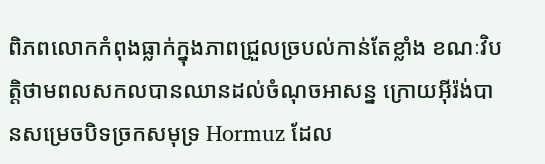ពិភពលោកកំពុងធ្លាក់ក្នុងភាពជ្រួលច្របល់កាន់តែខ្លាំង ខណៈវិបត្តិថាមពលសកលបានឈានដល់ចំណុចអាសន្ន ក្រោយអ៊ីរ៉ង់បានសម្រេចបិទច្រកសមុទ្រ Hormuz ដែល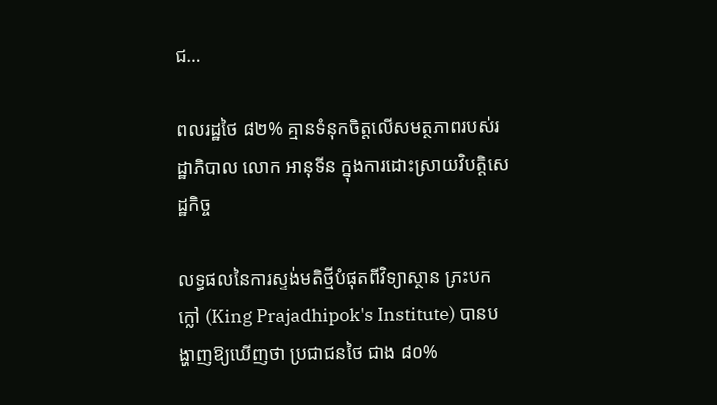ជ…

ពលរដ្ឋថៃ ៨២% គ្មានទំនុកចិត្តលើសមត្ថភាពរបស់រដ្ឋាភិបាល លោក អានុទីន ក្នុងការដោះស្រាយវិបត្តិសេដ្ឋកិច្ច

លទ្ធផលនៃការស្ទង់មតិថ្មីបំផុតពីវិទ្យាស្ថាន ភ្រះបកក្លៅ (King Prajadhipok's Institute) បានបង្ហាញឱ្យឃើញថា ប្រជាជនថៃ ជាង ៨០%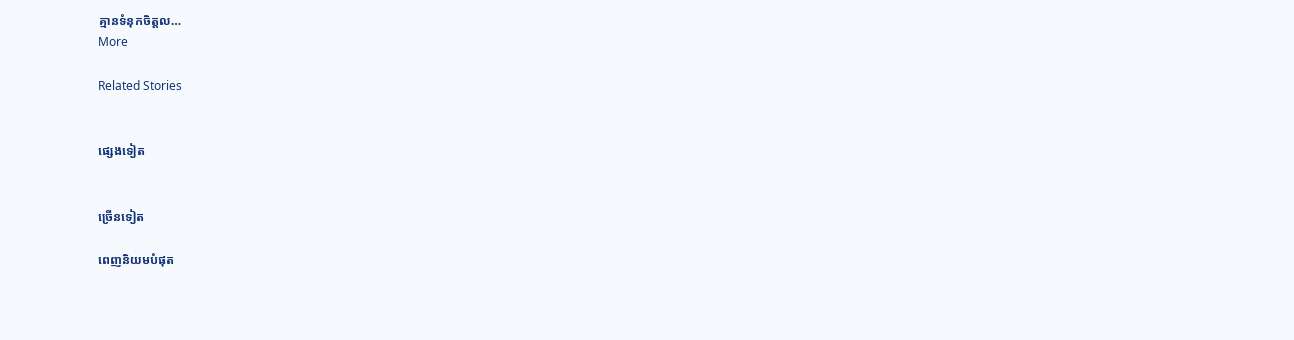គ្មានទំនុកចិត្តល…
More

Related Stories


ផ្សេងទៀត


ច្រើនទៀត

ពេញនិយមបំផុត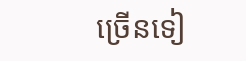ច្រើនទៀ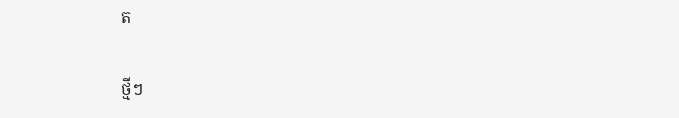ត

ថ្មីៗ